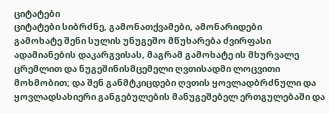ციტატები
ციტატები სიბრძნე, გამონათქვამები, ამონარიდები
გამოხატე შენი სულის უნუგეშო მწუხარება ძვირფასი ადამიანების დაკარგვისას, მაგრამ გამოხატე ის მხურვალე ცრემლით და ნუგეშინისმცემელი ღვთისადმი ლოცვითი მოხმობით; და შენ განმტკიცდები ღვთის ყოვლადბრძნული და ყოვლადსახიერი განგებულების მანუგეშებელ ერთგულებაში და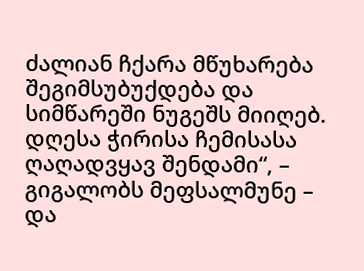ძალიან ჩქარა მწუხარება შეგიმსუბუქდება და სიმწარეში ნუგეშს მიიღებ. დღესა ჭირისა ჩემისასა ღაღადვყავ შენდამი“, – გიგალობს მეფსალმუნე – და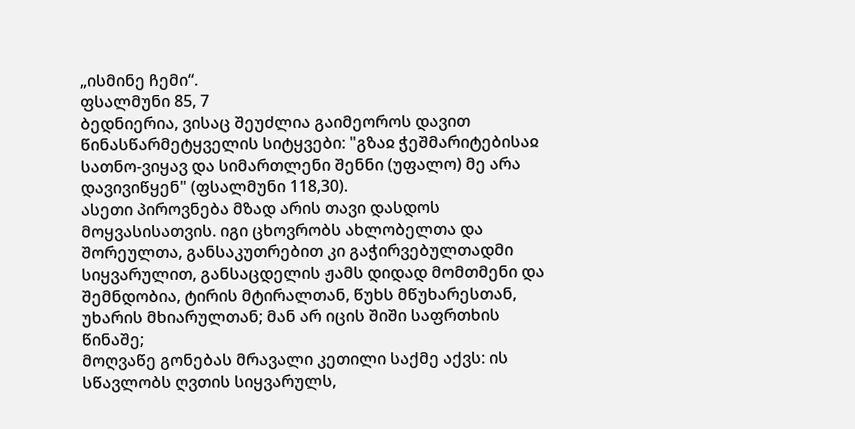„ისმინე ჩემი“.
ფსალმუნი 85, 7
ბედნიერია, ვისაც შეუძლია გაიმეოროს დავით წინასწარმეტყველის სიტყვები: "გზაჲ ჭეშმარიტებისაჲ სათნო-ვიყავ და სიმართლენი შენნი (უფალო) მე არა დავივიწყენ" (ფსალმუნი 118,30).
ასეთი პიროვნება მზად არის თავი დასდოს მოყვასისათვის. იგი ცხოვრობს ახლობელთა და შორეულთა, განსაკუთრებით კი გაჭირვებულთადმი სიყვარულით, განსაცდელის ჟამს დიდად მომთმენი და შემნდობია, ტირის მტირალთან, წუხს მწუხარესთან, უხარის მხიარულთან; მან არ იცის შიში საფრთხის წინაშე;
მოღვაწე გონებას მრავალი კეთილი საქმე აქვს: ის სწავლობს ღვთის სიყვარულს,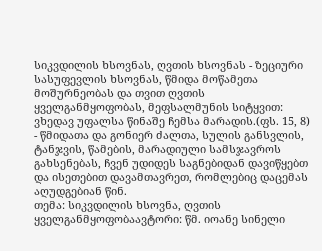სიკვდილის ხსოვნას, ღვთის ხსოვნას - ზეციური სასუფევლის ხსოვნას, წმიდა მოწამეთა მოშურნეობას და თვით ღვთის ყველგანმყოფობას, მეფსალმუნის სიტყვით: ვხედავ უფალსა წინაშე ჩემსა მარადის.(ფს. 15, 8) - წმიდათა და გონიერ ძალთა, სულის განსვლის, ტანჯვის, წამების, მარადიული სამსჯავროს გახსენებას, ჩვენ უდიდეს საგნებიდან დავიწყებთ და ისეთებით დავამთავრეთ, რომლებიც დაცემას აღუდგებიან წინ.
თემა: სიკვდილის ხსოვნა, ღვთის ყველგანმყოფობაავტორი: წმ. იოანე სინელი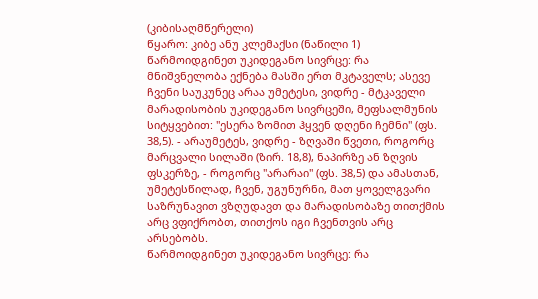(კიბისაღმწერელი)
წყარო: კიბე ანუ კლემაქსი (ნაწილი 1)
წარმოიდგინეთ უკიდეგანო სივრცე: რა მნიშვნელობა ექნება მასში ერთ მკტაველს; ასევე ჩვენი საუკუნეც არაა უმეტესი, ვიდრე - მტკაველი მარადისობის უკიდეგანო სივრცეში, მეფსალმუნის სიტყვებით: "ესერა ზომით ჰყვენ დღენი ჩემნი" (ფს. 38,5). - არაუმეტეს, ვიდრე - ზღვაში წვეთი, როგორც მარცვალი სილაში (ზირ. 18,8), ნაპირზე ან ზღვის ფსკერზე, - როგორც "არარაი" (ფს. 38,5) და ამასთან, უმეტესწილად, ჩვენ, უგუნურნი, მათ ყოველგვარი საზრუნავით ვზღუდავთ და მარადისობაზე თითქმის არც ვფიქრობთ, თითქოს იგი ჩვენთვის არც არსებობს.
წარმოიდგინეთ უკიდეგანო სივრცე: რა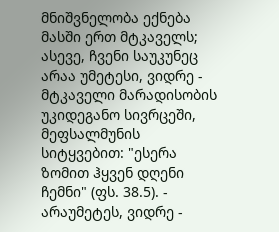მნიშვნელობა ექნება მასში ერთ მტკაველს; ასევე, ჩვენი საუკუნეც არაა უმეტესი, ვიდრე - მტკაველი მარადისობის უკიდეგანო სივრცეში, მეფსალმუნის სიტყვებით: "ესერა ზომით ჰყვენ დღენი ჩემნი" (ფს. 38.5). - არაუმეტეს, ვიდრე -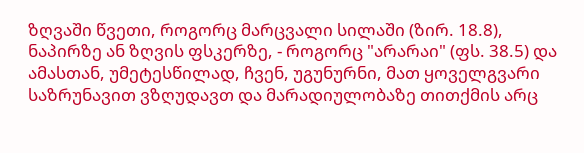ზღვაში წვეთი, როგორც მარცვალი სილაში (ზირ. 18.8), ნაპირზე ან ზღვის ფსკერზე, - როგორც "არარაი" (ფს. 38.5) და ამასთან, უმეტესწილად, ჩვენ, უგუნურნი, მათ ყოველგვარი საზრუნავით ვზღუდავთ და მარადიულობაზე თითქმის არც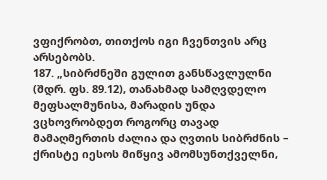ვფიქრობთ, თითქოს იგი ჩვენთვის არც არსებობს.
187. „სიბრძნეში გულით განსწავლულნი (შდრ. ფს. 89.12), თანახმად სამღვდელო მეფსალმუნისა, მარადის უნდა ვცხოვრობდეთ როგორც თავად მამაღმერთის ძალია და ღვთის სიბრძნის – ქრისტე იესოს მიწყივ ამომსუნთქველნი,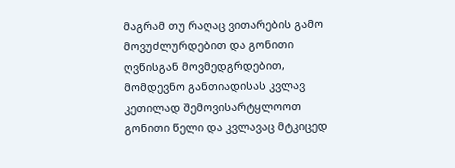მაგრამ თუ რაღაც ვითარების გამო მოვუძლურდებით და გონითი ღვწისგან მოვმედგრდებით, მომდევნო განთიადისას კვლავ კეთილად შემოვისარტყლოოთ გონითი წელი და კვლავაც მტკიცედ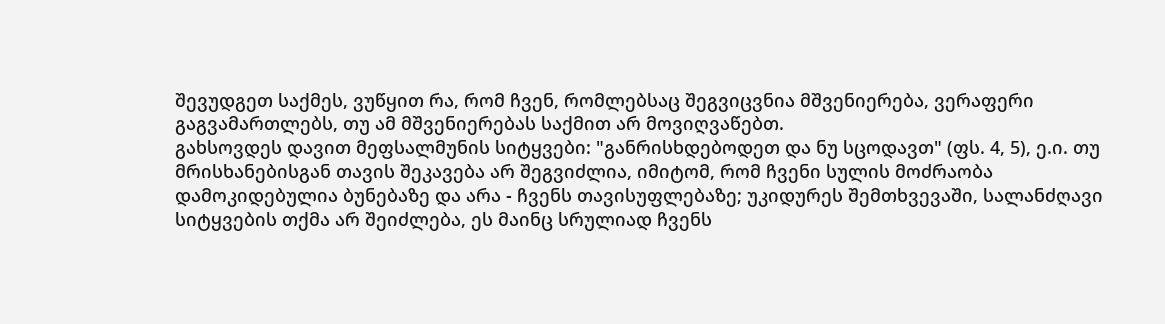შევუდგეთ საქმეს, ვუწყით რა, რომ ჩვენ, რომლებსაც შეგვიცვნია მშვენიერება, ვერაფერი გაგვამართლებს, თუ ამ მშვენიერებას საქმით არ მოვიღვაწებთ.
გახსოვდეს დავით მეფსალმუნის სიტყვები: "განრისხდებოდეთ და ნუ სცოდავთ" (ფს. 4, 5), ე.ი. თუ მრისხანებისგან თავის შეკავება არ შეგვიძლია, იმიტომ, რომ ჩვენი სულის მოძრაობა დამოკიდებულია ბუნებაზე და არა - ჩვენს თავისუფლებაზე; უკიდურეს შემთხვევაში, სალანძღავი სიტყვების თქმა არ შეიძლება, ეს მაინც სრულიად ჩვენს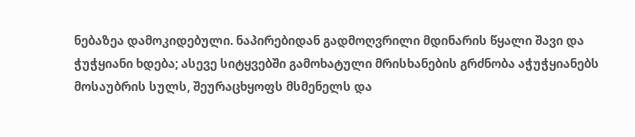ნებაზეა დამოკიდებული. ნაპირებიდან გადმოღვრილი მდინარის წყალი შავი და ჭუჭყიანი ხდება; ასევე სიტყვებში გამოხატული მრისხანების გრძნობა აჭუჭყიანებს მოსაუბრის სულს, შეურაცხყოფს მსმენელს და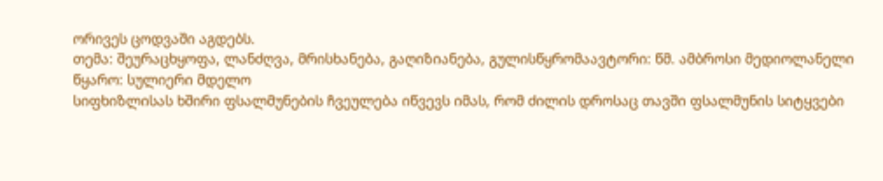ორივეს ცოდვაში აგდებს.
თემა: შეურაცხყოფა, ლანძღვა, მრისხანება, გაღიზიანება, გულისწყრომაავტორი: წმ. ამბროსი მედიოლანელი
წყარო: სულიერი მდელო
სიფხიზლისას ხშირი ფსალმუნების ჩვეულება იწვევს იმას, რომ ძილის დროსაც თავში ფსალმუნის სიტყვები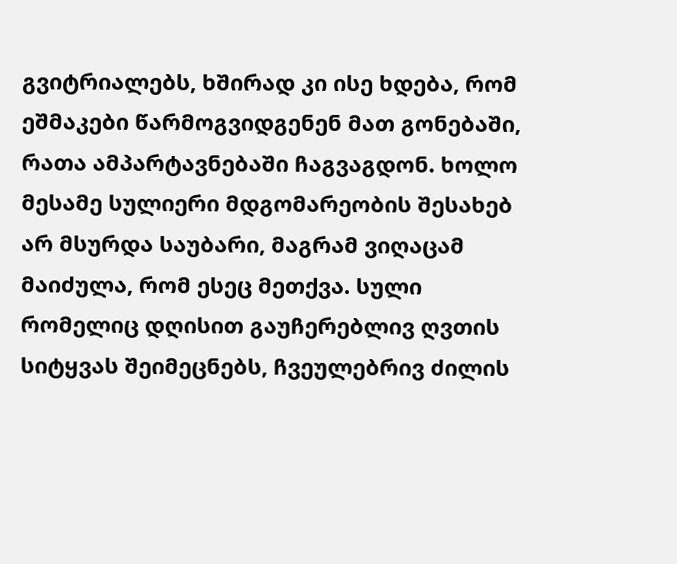გვიტრიალებს, ხშირად კი ისე ხდება, რომ ეშმაკები წარმოგვიდგენენ მათ გონებაში, რათა ამპარტავნებაში ჩაგვაგდონ. ხოლო მესამე სულიერი მდგომარეობის შესახებ არ მსურდა საუბარი, მაგრამ ვიღაცამ მაიძულა, რომ ესეც მეთქვა. სული რომელიც დღისით გაუჩერებლივ ღვთის სიტყვას შეიმეცნებს, ჩვეულებრივ ძილის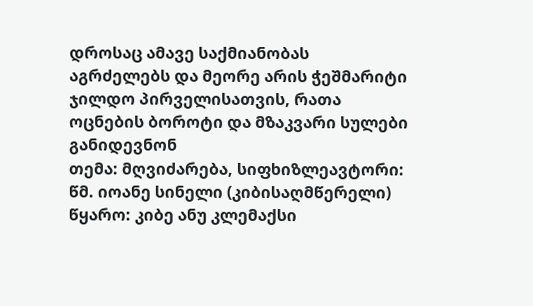დროსაც ამავე საქმიანობას აგრძელებს და მეორე არის ჭეშმარიტი ჯილდო პირველისათვის, რათა ოცნების ბოროტი და მზაკვარი სულები განიდევნონ
თემა: მღვიძარება, სიფხიზლეავტორი: წმ. იოანე სინელი (კიბისაღმწერელი)
წყარო: კიბე ანუ კლემაქსი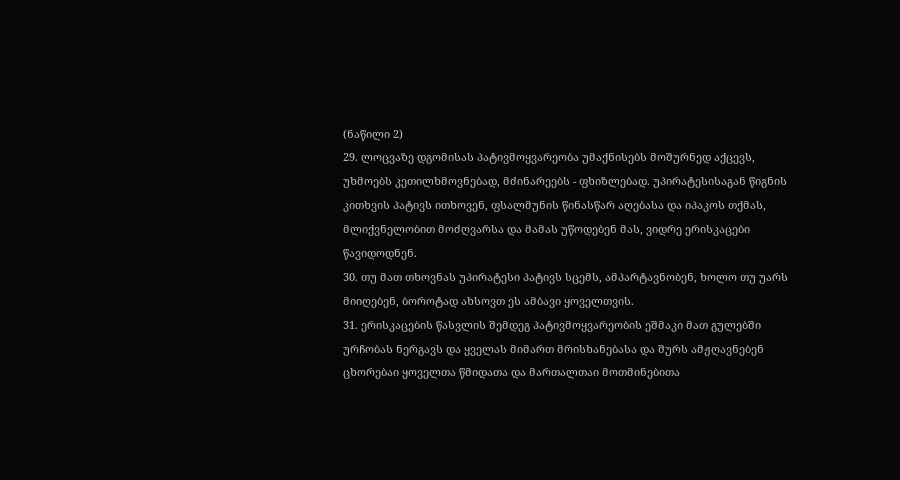(ნაწილი 2)
29. ლოცვაზე დგომისას პატივმოყვარეობა უმაქნისებს მოშურნედ აქცევს, უხმოებს კეთილხმოვნებად, მძინარეებს - ფხიზლებად. უპირატესისაგან წიგნის კითხვის პატივს ითხოვენ, ფსალმუნის წინასწარ აღებასა და იპაკოს თქმას, მლიქვნელობით მოძღვარსა და მამას უწოდებენ მას, ვიდრე ერისკაცები წავიდოდნენ.
30. თუ მათ თხოვნას უპირატესი პატივს სცემს, ამპარტავნობენ, ხოლო თუ უარს მიიღებენ, ბოროტად ახსოვთ ეს ამბავი ყოველთვის.
31. ერისკაცების წასვლის შემდეგ პატივმოყვარეობის ეშმაკი მათ გულებში ურჩობას ნერგავს და ყველას მიმართ მრისხანებასა და შურს ამჟღავნებენ
ცხორებაი ყოველთა წმიდათა და მართალთაი მოთმინებითა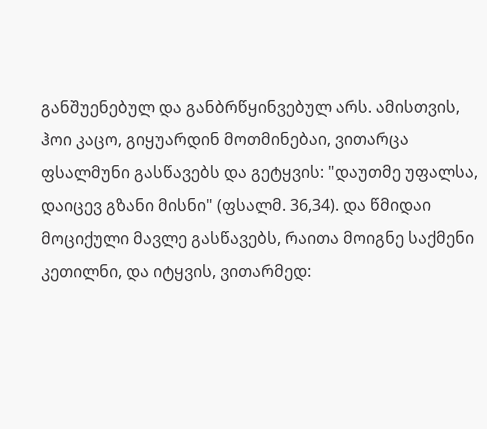განშუენებულ და განბრწყინვებულ არს. ამისთვის, ჰოი კაცო, გიყუარდინ მოთმინებაი, ვითარცა ფსალმუნი გასწავებს და გეტყვის: "დაუთმე უფალსა, დაიცევ გზანი მისნი" (ფსალმ. 36,34). და წმიდაი მოციქული მავლე გასწავებს, რაითა მოიგნე საქმენი კეთილნი, და იტყვის, ვითარმედ: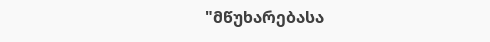"მწუხარებასა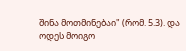შინა მოთმინებაი" (რომ. 5.3). და ოდეს მოიგო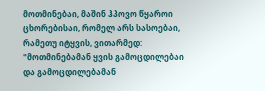მოთმინებაი, მაშინ ჰპოვო წყაროი ცხორებისაი, რომელ არს სასოებაი, რამეთუ იტყვის, ვითარმედ: "მოთმინებამან ყვის გამოცდილებაი და გამოცდილებამან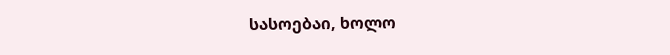სასოებაი, ხოლო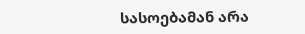სასოებამან არა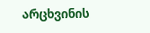არცხვინის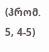(ჰრომ. 5, 4-5)